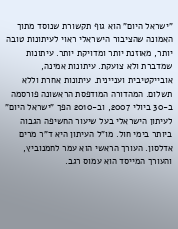"ישראל היום" הוא גוף תקשורת שנוסד מתוך האמונה שהציבור הישראלי ראוי לעיתונות טובה יותר, מאוזנת יותר ומדויקת יותר. עיתונות שמדברת ולא צועקת. עיתונות אמינה, אובייקטיבית ועניינית. עיתונות אחרת וללא תשלום. המהדורה המודפסת הראשונה פורסמה ב-30 ביולי 2007, וב-2010 הפך "ישראל היום" לעיתון הישראלי בעל שיעור החשיפה הגבוה ביותר בימי חול. מו"ל העיתון היא ד"ר מרים אדלסון. העורך הראשי הוא עמר לחמנוביץ, והעורך המייסד הוא עמוס רגב.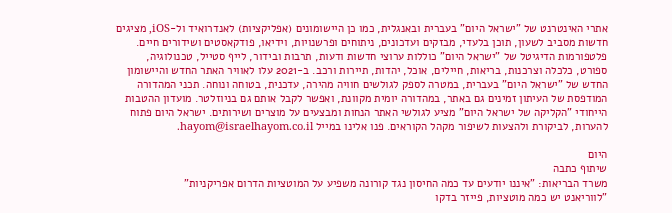אתרי האינטרנט של "ישראל היום" בעברית ובאנגלית, כמו כן היישומונים (אפליקציות) לאנדרואיד ול-iOS, מציגים חדשות מסביב לשעון, תוכן בלעדי, מבזקים ועדכונים, ניתוחים ופרשנויות, וידיאו, פודקאסטים ושידורים חיים. פלטפורמות הדיגיטל של "ישראל היום" כוללות ערוצי חדשות ודעות, תרבות ובידור, לייף סטייל, טכנולוגיה, ספורט, כלכלה וצרכנות, בריאות, חיילים, אוכל, יהדות, תיירות ורכב. ב-2021 עלו לאוויר האתר החדש והיישומון החדש של "ישראל היום" בעברית, במטרה לספק לגולשים חוויה מהירה, עדכנית, בטוחה ונוחה. תכני המהדורה המודפסת של העיתון זמינים גם באתר, במהדורה יומית מקוונת, ואפשר לקבל אותם גם בניוזלטר. מועדון ההטבות הייחודי "הקליקה של ישראל היום" מציע לגולשי האתר הנחות ומבצעים על מוצרים ושירותים. ישראל היום פתוח להערות, לביקורת ולהצעות לשיפור מקהל הקוראים. פנו אלינו במייל hayom@israelhayom.co.il.

היום
שיתוף כתבה
משרד הבריאות: "איננו יודעים עד כמה החיסון נגד קורונה משפיע על המוטציות הדרום אפריקניות"
"לווריאנט יש כמה מוטציות, פייזר בדקו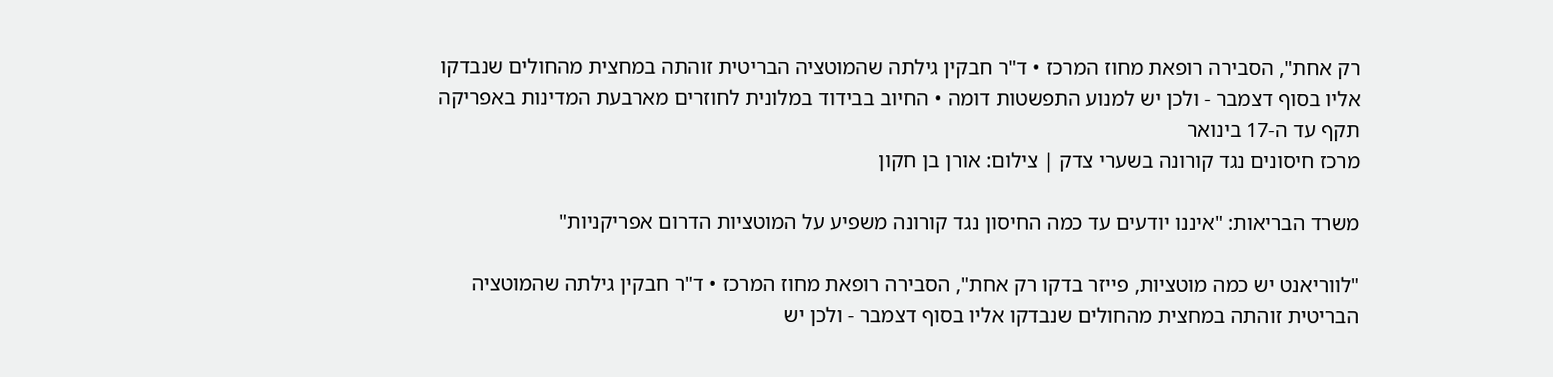רק אחת", הסבירה רופאת מחוז המרכז • ד"ר חבקין גילתה שהמוטציה הבריטית זוהתה במחצית מהחולים שנבדקו אליו בסוף דצמבר - ולכן יש למנוע התפשטות דומה • החיוב בבידוד במלונית לחוזרים מארבעת המדינות באפריקה תקף עד ה-17 בינואר
מרכז חיסונים נגד קורונה בשערי צדק | צילום: אורן בן חקון

משרד הבריאות: "איננו יודעים עד כמה החיסון נגד קורונה משפיע על המוטציות הדרום אפריקניות"

"לווריאנט יש כמה מוטציות, פייזר בדקו רק אחת", הסבירה רופאת מחוז המרכז • ד"ר חבקין גילתה שהמוטציה הבריטית זוהתה במחצית מהחולים שנבדקו אליו בסוף דצמבר - ולכן יש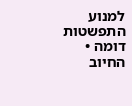למנוע התפשטות דומה • החיוב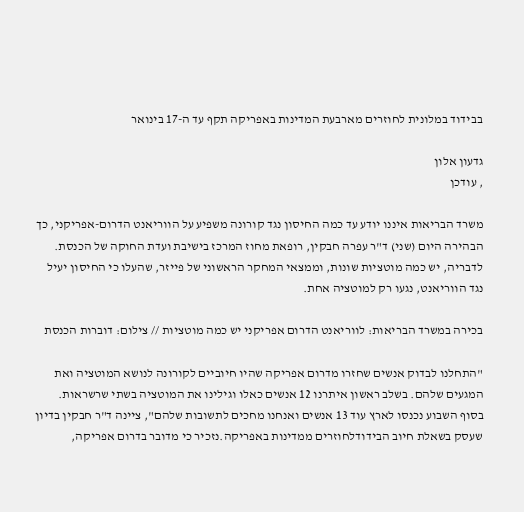בבידוד במלונית לחוזרים מארבעת המדינות באפריקה תקף עד ה-17 בינואר

גדעון אלון
, עודכן

משרד הבריאות איננו יודע עד כמה החיסון נגד קורונה משפיע על הווריאנט הדרום-אפריקני, כך הבהירה היום (שני) ד"ר עפרה חבקין, רופאת מחוז המרכז בישיבת ועדת החוקה של הכנסת. לדבריה, יש כמה מוטציות שונות, וממצאי המחקר הראשוני של פייזר, שהעלו כי החיסון יעיל נגד הווריאנט, נגעו רק למוטציה אחת.

בכירה במשרד הבריאות: לווריאנט הדרום אפריקני יש כמה מוטציות // צילום: דוברות הכנסת

"התחלנו לבדוק אנשים שחזרו מדרום אפריקה שהיו חיוביים לקורונה לנושא המוטציה ואת המגעים שלהם. בשלב ראשון איתרנו 12 אנשים כאלו וגילינו את המוטציה בשתי שרשראות. בסוף השבוע נכנסו לארץ עוד 13 אנשים ואנחנו מחכים לתשובות שלהם", ציינה ד"ר חבקין בדיון שעסק בשאלת חיוב הבידודלחוזרים ממדינות באפריקה.נזכיר כי מדובר בדרום אפריקה,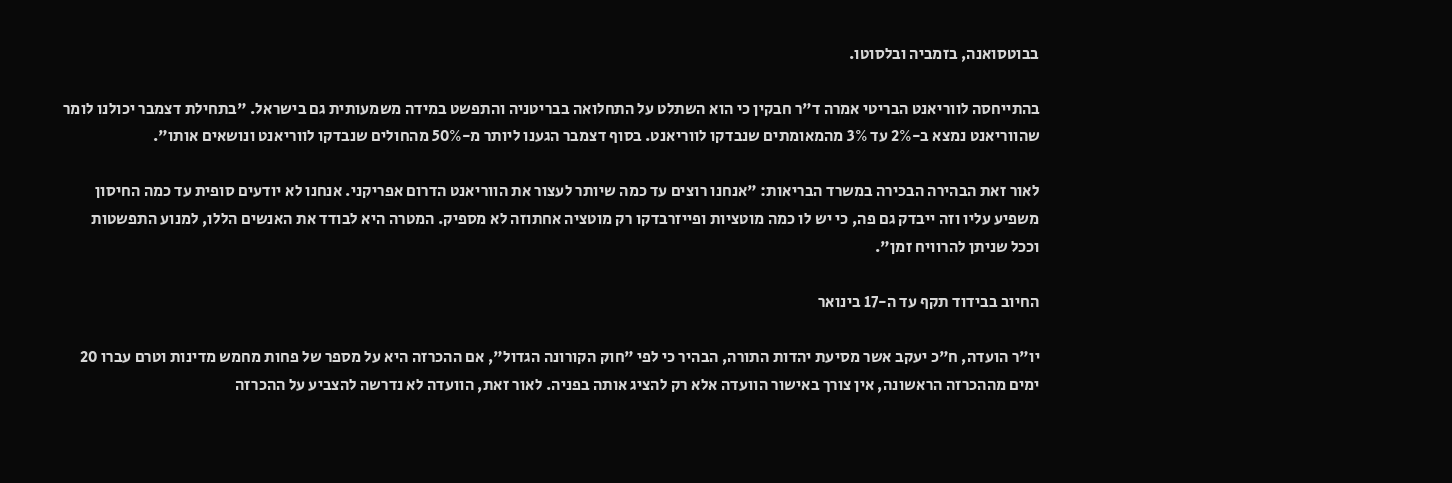בבוטסואנה, בזמביה ובלסוטו.

בהתייחסה לווריאנט הבריטי אמרה ד"ר חבקין כי הוא השתלט על התחלואה בבריטניה והתפשט במידה משמעותית גם בישראל. "בתחילת דצמבר יכולנו לומר שהווריאנט נמצא ב-2% עד 3% מהמאומתים שנבדקו לווריאנט. בסוף דצמבר הגענו ליותר מ-50% מהחולים שנבדקו לווריאנט ונושאים אותו".

לאור זאת הבהירה הבכירה במשרד הבריאות: "אנחנו רוצים עד כמה שיותר לעצור את הווריאנט הדרום אפריקני. אנחנו לא יודעים סופית עד כמה החיסון משפיע עליו וזה ייבדק גם פה, כי יש לו כמה מוטציות ופייזרבדקו רק מוטציה אחתוזה לא מספיק. המטרה היא לבודד את האנשים הללו, למנוע התפשטות וככל שניתן להרוויח זמן".

החיוב בבידוד תקף עד ה-17 בינואר

יו"ר הועדה, ח"כ יעקב אשר מסיעת יהדות התורה, הבהיר כי לפי "חוק הקורונה הגדול", אם ההכרזה היא על מספר של פחות מחמש מדינות וטרם עברו 20 ימים מההכרזה הראשונה, אין צורך באישור הוועדה אלא רק להציג אותה בפניה. לאור זאת, הוועדה לא נדרשה להצביע על ההכרזה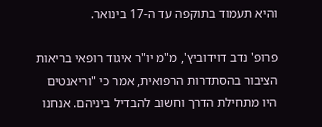והיא תעמוד בתוקפה עד ה-17 בינואר.

פרופ' נדב דוידוביץ', מ"מ יו"ר איגוד רופאי בריאות הציבור בהסתדרות הרפואית, אמר כי "וריאנטים היו מתחילת הדרך וחשוב להבדיל ביניהם. אנחנו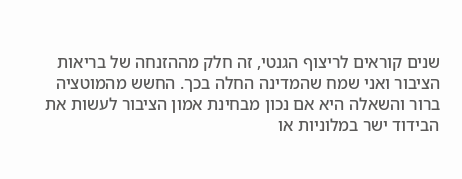שנים קוראים לריצוף הגנטי, זה חלק מההזנחה של בריאות הציבור ואני שמח שהמדינה החלה בכך. החשש מהמוטציה ברור והשאלה היא אם נכון מבחינת אמון הציבור לעשות את הבידוד ישר במלוניות או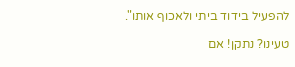להפעיל בידוד ביתי ולאכוף אותו".

טעינו? נתקן! אם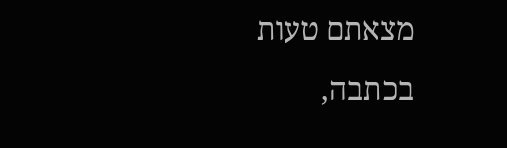מצאתם טעות בכתבה,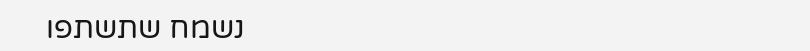נשמח שתשתפו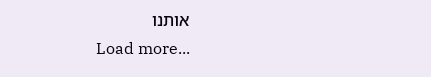אותנו
Load more...